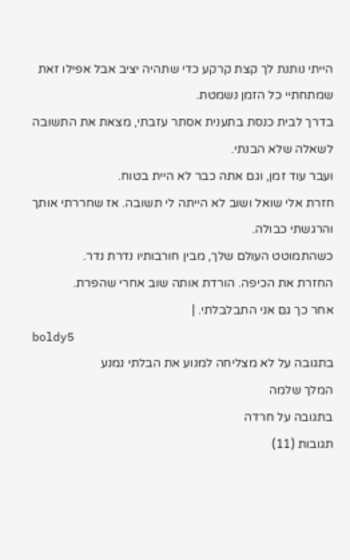הייתי נותנת לך קצת קרקע כדי שתהיה יציב אבל אפילו זאת שמתחתיי כל הזמן נשמטת.
בדרך לבית כנסת בתענית אסתר עזבתי, מצאת את התשובה לשאלה שלא הבנתי.
ועבר עוד זמן, וגם אתה כבר לא היית בטוח.
חזרת אלי שואל ושוב לא הייתה לי תשובה. אז שחררתי אותך והרגשתי כבולה.
כשהתמוטט העולם שלך, מבין חורבותיו נדרת נדר.
החזרת את הכיפה. הורדת אותה שוב אחרי שהפרת.
אחר כך גם אני התבלבלתי. |
boldy5
בתגובה על לא מצליחה למנוע את הבלתי נמנע
המלך שלמה
בתגובה על חרדה
תגובות (11)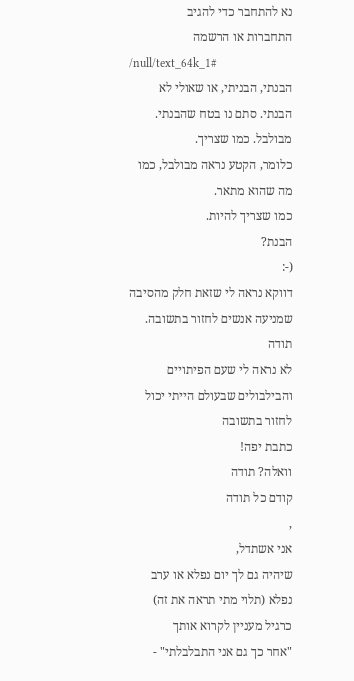נא להתחבר כדי להגיב
התחברות או הרשמה
/null/text_64k_1#
הבנתי, הבניתי, או שאולי לא הבנתי. סתם נו בטח שהבנתי.
מבולבל. כמו שצריך.
כלומר, הקטע נראה מבולבל, כמו מה שהוא מתאר.
כמו שצריך להיות.
הבנת?
(-:
דווקא נראה לי שזאת חלק מהסיבה שמניעה אנשים לחזור בתשובה.
תודה
לא נראה לי שעם הפיתויים והבילבולים שבעולם הייתי יכול לחזור בתשובה
כתבת יפה!
וואלה? תודה
קודם כל תודה
,
אני אשתדל,
שיהיה גם לך יום נפלא או ערב נפלא (תלוי מתי תראה את זה)
כרגיל מעניין לקרוא אותך
"אחר כך גם אני התבלבלתי" -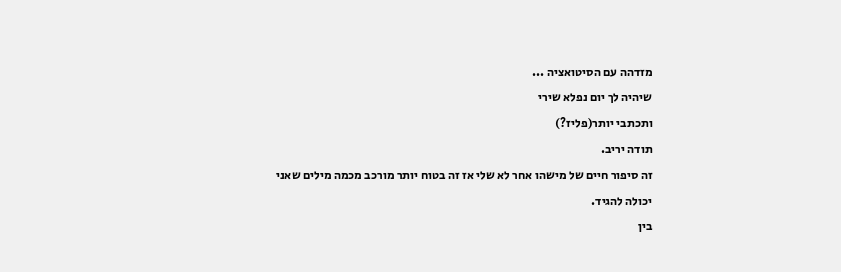מזדהה עם הסיטואציה ...
שיהיה לך יום נפלא שירי
ותכתבי יותר(פליז?)
תודה יריב.
זה סיפור חיים של מישהו אחר לא שלי אז זה בטוח יותר מורכב מכמה מילים שאני יכולה להגיד.
בין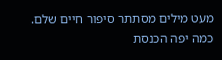מעט מילים מסתתר סיפור חיים שלם.
כמה יפה הכנסת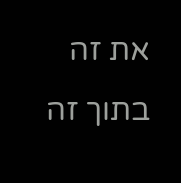את זה בתוך זה